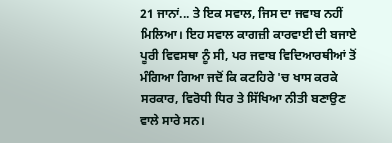21 ਜਾਨਾਂ... ਤੇ ਇਕ ਸਵਾਲ, ਜਿਸ ਦਾ ਜਵਾਬ ਨਹੀਂ ਮਿਲਿਆ। ਇਹ ਸਵਾਲ ਕਾਗਜ਼ੀ ਕਾਰਵਾਈ ਦੀ ਬਜਾਏ ਪੂਰੀ ਵਿਵਸਥਾ ਨੂੰ ਸੀ, ਪਰ ਜਵਾਬ ਵਿਦਿਆਰਥੀਆਂ ਤੋਂ ਮੰਗਿਆ ਗਿਆ ਜਦੋਂ ਕਿ ਕਟਹਿਰੇ 'ਚ ਖਾਸ ਕਰਕੇ ਸਰਕਾਰ, ਵਿਰੋਧੀ ਧਿਰ ਤੇ ਸਿੱਖਿਆ ਨੀਤੀ ਬਣਾਉਣ ਵਾਲੇ ਸਾਰੇ ਸਨ।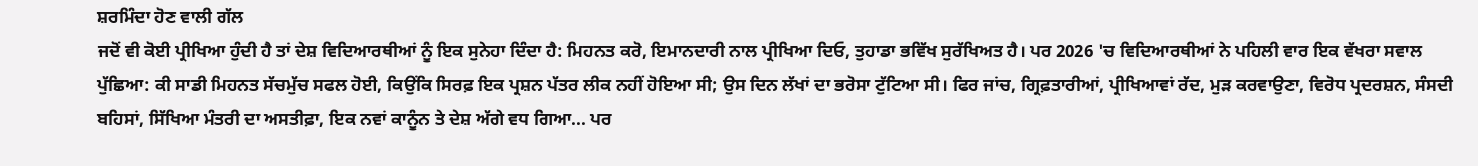ਸ਼ਰਮਿੰਦਾ ਹੋਣ ਵਾਲੀ ਗੱਲ
ਜਦੋਂ ਵੀ ਕੋਈ ਪ੍ਰੀਖਿਆ ਹੁੰਦੀ ਹੈ ਤਾਂ ਦੇਸ਼ ਵਿਦਿਆਰਥੀਆਂ ਨੂੰ ਇਕ ਸੁਨੇਹਾ ਦਿੰਦਾ ਹੈ: ਮਿਹਨਤ ਕਰੋ, ਇਮਾਨਦਾਰੀ ਨਾਲ ਪ੍ਰੀਖਿਆ ਦਿਓ, ਤੁਹਾਡਾ ਭਵਿੱਖ ਸੁਰੱਖਿਅਤ ਹੈ। ਪਰ 2026 'ਚ ਵਿਦਿਆਰਥੀਆਂ ਨੇ ਪਹਿਲੀ ਵਾਰ ਇਕ ਵੱਖਰਾ ਸਵਾਲ ਪੁੱਛਿਆ: ਕੀ ਸਾਡੀ ਮਿਹਨਤ ਸੱਚਮੁੱਚ ਸਫਲ ਹੋਈ, ਕਿਉਂਕਿ ਸਿਰਫ਼ ਇਕ ਪ੍ਰਸ਼ਨ ਪੱਤਰ ਲੀਕ ਨਹੀਂ ਹੋਇਆ ਸੀ; ਉਸ ਦਿਨ ਲੱਖਾਂ ਦਾ ਭਰੋਸਾ ਟੁੱਟਿਆ ਸੀ। ਫਿਰ ਜਾਂਚ, ਗ੍ਰਿਫ਼ਤਾਰੀਆਂ, ਪ੍ਰੀਖਿਆਵਾਂ ਰੱਦ, ਮੁੜ ਕਰਵਾਉਣਾ, ਵਿਰੋਧ ਪ੍ਰਦਰਸ਼ਨ, ਸੰਸਦੀ ਬਹਿਸਾਂ, ਸਿੱਖਿਆ ਮੰਤਰੀ ਦਾ ਅਸਤੀਫ਼ਾ, ਇਕ ਨਵਾਂ ਕਾਨੂੰਨ ਤੇ ਦੇਸ਼ ਅੱਗੇ ਵਧ ਗਿਆ... ਪਰ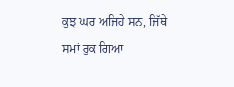ਕੁਝ ਘਰ ਅਜਿਹੇ ਸਨ, ਜਿੱਥੇ ਸਮਾਂ ਰੁਕ ਗਿਆ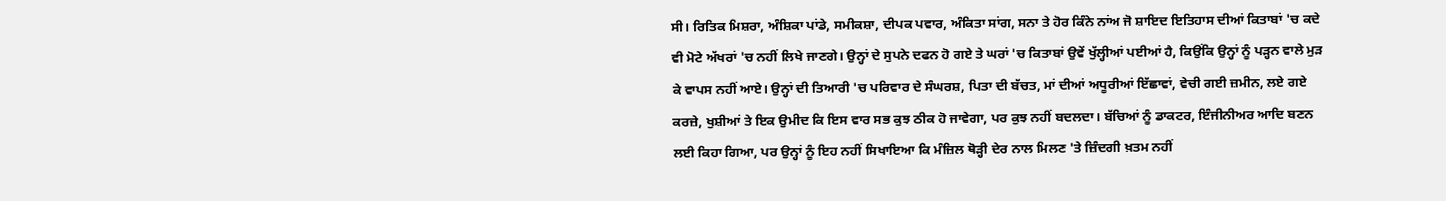ਸੀ। ਰਿਤਿਕ ਮਿਸ਼ਰਾ, ਅੰਸ਼ਿਕਾ ਪਾਂਡੇ, ਸਮੀਕਸ਼ਾ, ਦੀਪਕ ਪਵਾਰ, ਅੰਕਿਤਾ ਸਾਂਗ, ਸਨਾ ਤੇ ਹੋਰ ਕਿੰਨੇ ਨਾਂਅ ਜੋ ਸ਼ਾਇਦ ਇਤਿਹਾਸ ਦੀਆਂ ਕਿਤਾਬਾਂ 'ਚ ਕਦੇ ਵੀ ਮੋਟੇ ਅੱਖਰਾਂ 'ਚ ਨਹੀਂ ਲਿਖੇ ਜਾਣਗੇ। ਉਨ੍ਹਾਂ ਦੇ ਸੁਪਨੇ ਦਫਨ ਹੋ ਗਏ ਤੇ ਘਰਾਂ 'ਚ ਕਿਤਾਬਾਂ ਉਵੇਂ ਖੁੱਲ੍ਹੀਆਂ ਪਈਆਂ ਹੈ, ਕਿਉਂਕਿ ਉਨ੍ਹਾਂ ਨੂੰ ਪੜ੍ਹਨ ਵਾਲੇ ਮੁੜ ਕੇ ਵਾਪਸ ਨਹੀਂ ਆਏ। ਉਨ੍ਹਾਂ ਦੀ ਤਿਆਰੀ 'ਚ ਪਰਿਵਾਰ ਦੇ ਸੰਘਰਸ਼, ਪਿਤਾ ਦੀ ਬੱਚਤ, ਮਾਂ ਦੀਆਂ ਅਧੂਰੀਆਂ ਇੱਛਾਵਾਂ, ਵੇਚੀ ਗਈ ਜ਼ਮੀਨ, ਲਏ ਗਏ ਕਰਜ਼ੇ, ਖੁਸ਼ੀਆਂ ਤੇ ਇਕ ਉਮੀਦ ਕਿ ਇਸ ਵਾਰ ਸਭ ਕੁਝ ਠੀਕ ਹੋ ਜਾਵੇਗਾ, ਪਰ ਕੁਝ ਨਹੀਂ ਬਦਲਦਾ। ਬੱਚਿਆਂ ਨੂੰ ਡਾਕਟਰ, ਇੰਜੀਨੀਅਰ ਆਦਿ ਬਣਨ ਲਈ ਕਿਹਾ ਗਿਆ, ਪਰ ਉਨ੍ਹਾਂ ਨੂੰ ਇਹ ਨਹੀਂ ਸਿਖਾਇਆ ਕਿ ਮੰਜ਼ਿਲ ਥੋੜ੍ਹੀ ਦੇਰ ਨਾਲ ਮਿਲਣ 'ਤੇ ਜ਼ਿੰਦਗੀ ਖ਼ਤਮ ਨਹੀਂ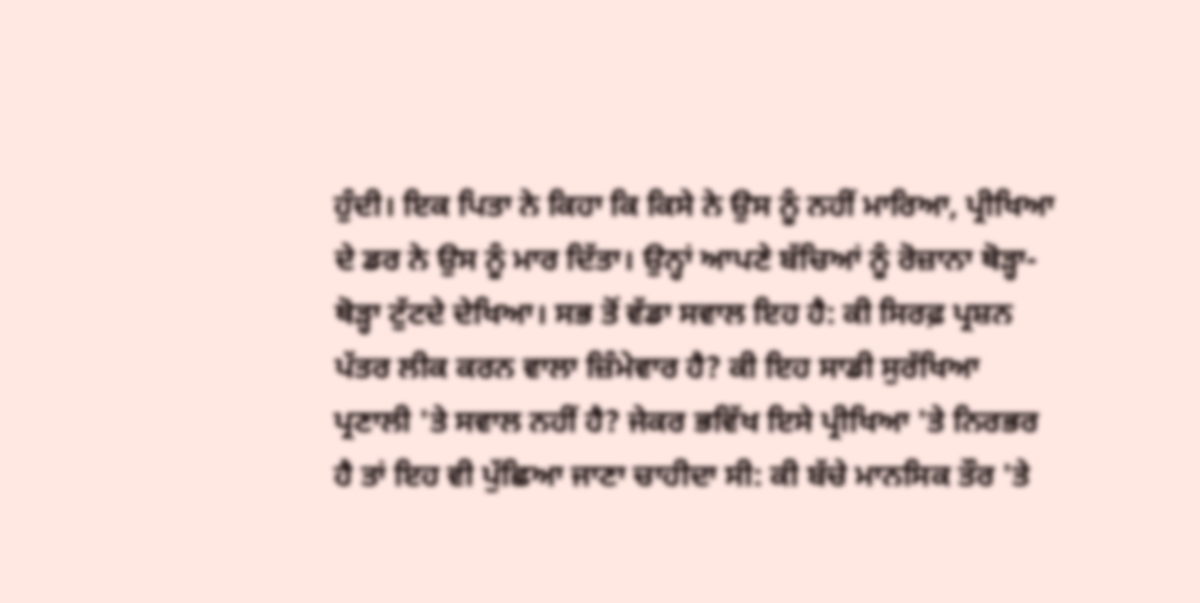ਹੁੰਦੀ। ਇਕ ਪਿਤਾ ਨੇ ਕਿਹਾ ਕਿ ਕਿਸੇ ਨੇ ਉਸ ਨੂੰ ਨਹੀਂ ਮਾਰਿਆ, ਪ੍ਰੀਖਿਆ ਦੇ ਡਰ ਨੇ ਉਸ ਨੂੰ ਮਾਰ ਦਿੱਤਾ। ਉਨ੍ਹਾਂ ਆਪਣੇ ਬੱਚਿਆਂ ਨੂੰ ਰੋਜ਼ਾਨਾ ਥੋੜ੍ਹਾ-ਥੋੜ੍ਹਾ ਟੁੱਟਦੇ ਦੇਖਿਆ। ਸਭ ਤੋਂ ਵੱਡਾ ਸਵਾਲ ਇਹ ਹੈ: ਕੀ ਸਿਰਫ਼ ਪ੍ਰਸ਼ਨ ਪੱਤਰ ਲੀਕ ਕਰਨ ਵਾਲਾ ਜ਼ਿੰਮੇਵਾਰ ਹੈ? ਕੀ ਇਹ ਸਾਡੀ ਸੁਰੱਖਿਆ ਪ੍ਰਣਾਲੀ 'ਤੇ ਸਵਾਲ ਨਹੀਂ ਹੈ? ਜੇਕਰ ਭਵਿੱਖ ਇਸੇ ਪ੍ਰੀਖਿਆ 'ਤੇ ਨਿਰਭਰ ਹੈ ਤਾਂ ਇਹ ਵੀ ਪੁੱਛਿਆ ਜਾਣਾ ਚਾਹੀਦਾ ਸੀ: ਕੀ ਬੱਚੇ ਮਾਨਸਿਕ ਤੌਰ 'ਤੇ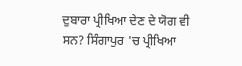ਦੁਬਾਰਾ ਪ੍ਰੀਖਿਆ ਦੇਣ ਦੇ ਯੋਗ ਵੀ ਸਨ? ਸਿੰਗਾਪੁਰ 'ਚ ਪ੍ਰੀਖਿਆ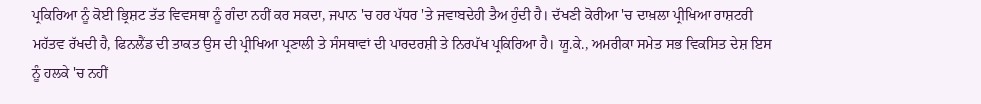ਪ੍ਰਕਿਰਿਆ ਨੂੰ ਕੋਈ ਭ੍ਰਿਸ਼ਟ ਤੱਤ ਵਿਵਸਥਾ ਨੂੰ ਗੰਦਾ ਨਹੀਂ ਕਰ ਸਕਦਾ, ਜਪਾਨ 'ਚ ਹਰ ਪੱਧਰ 'ਤੇ ਜਵਾਬਦੇਹੀ ਤੈਅ ਹੁੰਦੀ ਹੈ। ਦੱਖਣੀ ਕੋਰੀਆ 'ਚ ਦਾਖ਼ਲਾ ਪ੍ਰੀਖਿਆ ਰਾਸ਼ਟਰੀ ਮਹੱਤਵ ਰੱਖਦੀ ਹੈ, ਫਿਨਲੈਂਡ ਦੀ ਤਾਕਤ ਉਸ ਦੀ ਪ੍ਰੀਖਿਆ ਪ੍ਰਣਾਲੀ ਤੇ ਸੰਸਥਾਵਾਂ ਦੀ ਪਾਰਦਰਸ਼ੀ ਤੇ ਨਿਰਪੱਖ ਪ੍ਰਕਿਰਿਆ ਹੈ। ਯੂ.ਕੇ., ਅਮਰੀਕਾ ਸਮੇਤ ਸਭ ਵਿਕਸਿਤ ਦੇਸ਼ ਇਸ ਨੂੰ ਹਲਕੇ 'ਚ ਨਹੀਂ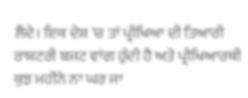ਲੈਂਦੇ। ਇਕ ਦੇਸ਼ 'ਚ ਤਾਂ ਪ੍ਰੀਖਿਆ ਦੀ ਤਿਆਰੀ ਰਾਸ਼ਟਰੀ ਬਜਟ ਵਾਂਗ ਹੁੰਦੀ ਹੈ ਅਤੇ ਪ੍ਰੀਖਿਆਰਥੀ ਕੁਝ ਮਹੀਨੇ ਨਾ ਘਰ ਜਾ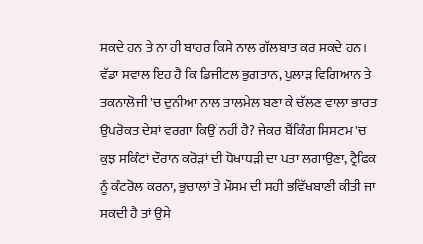ਸਕਦੇ ਹਨ ਤੇ ਨਾ ਹੀ ਬਾਹਰ ਕਿਸੇ ਨਾਲ ਗੱਲਬਾਤ ਕਰ ਸਕਦੇ ਹਨ। ਵੱਡਾ ਸਵਾਲ ਇਹ ਹੈ ਕਿ ਡਿਜੀਟਲ ਭੁਗਤਾਨ, ਪੁਲਾੜ ਵਿਗਿਆਨ ਤੇ ਤਕਨਾਲੋਜੀ 'ਚ ਦੁਨੀਆ ਨਾਲ ਤਾਲਮੇਲ ਬਣਾ ਕੇ ਚੱਲਣ ਵਾਲਾ ਭਾਰਤ ਉਪਰੋਕਤ ਦੇਸ਼ਾਂ ਵਰਗਾ ਕਿਉਂ ਨਹੀਂ ਹੈ? ਜੇਕਰ ਬੈਂਕਿੰਗ ਸਿਸਟਮ 'ਚ ਕੁਝ ਸਕਿੰਟਾਂ ਦੌਰਾਨ ਕਰੋੜਾਂ ਦੀ ਧੋਖਾਧੜੀ ਦਾ ਪਤਾ ਲਗਾਉਣਾ, ਟ੍ਰੈਫਿਕ ਨੂੰ ਕੰਟਰੋਲ ਕਰਨਾ, ਭੁਚਾਲਾਂ ਤੇ ਮੌਸਮ ਦੀ ਸਹੀ ਭਵਿੱਖਬਾਣੀ ਕੀਤੀ ਜਾ ਸਕਦੀ ਹੈ ਤਾਂ ਉਸੇ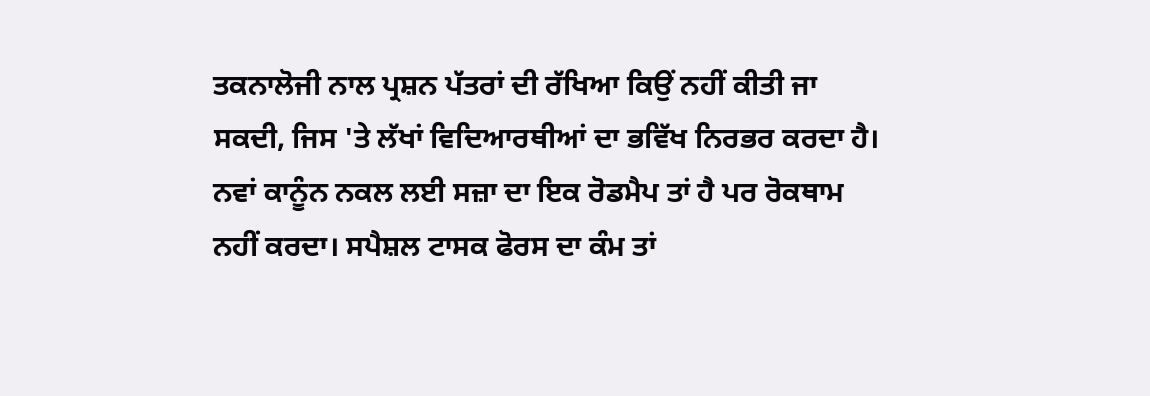ਤਕਨਾਲੋਜੀ ਨਾਲ ਪ੍ਰਸ਼ਨ ਪੱਤਰਾਂ ਦੀ ਰੱਖਿਆ ਕਿਉਂ ਨਹੀਂ ਕੀਤੀ ਜਾ ਸਕਦੀ, ਜਿਸ 'ਤੇ ਲੱਖਾਂ ਵਿਦਿਆਰਥੀਆਂ ਦਾ ਭਵਿੱਖ ਨਿਰਭਰ ਕਰਦਾ ਹੈ। ਨਵਾਂ ਕਾਨੂੰਨ ਨਕਲ ਲਈ ਸਜ਼ਾ ਦਾ ਇਕ ਰੋਡਮੈਪ ਤਾਂ ਹੈ ਪਰ ਰੋਕਥਾਮ ਨਹੀਂ ਕਰਦਾ। ਸਪੈਸ਼ਲ ਟਾਸਕ ਫੋਰਸ ਦਾ ਕੰਮ ਤਾਂ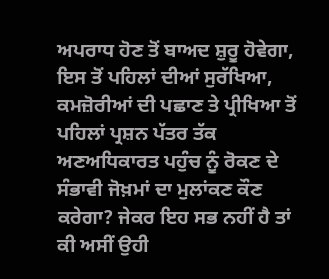ਅਪਰਾਧ ਹੋਣ ਤੋਂ ਬਾਅਦ ਸ਼ੁਰੂ ਹੋਵੇਗਾ, ਇਸ ਤੋਂ ਪਹਿਲਾਂ ਦੀਆਂ ਸੁਰੱਖਿਆ, ਕਮਜ਼ੋਰੀਆਂ ਦੀ ਪਛਾਣ ਤੇ ਪ੍ਰੀਖਿਆ ਤੋਂ ਪਹਿਲਾਂ ਪ੍ਰਸ਼ਨ ਪੱਤਰ ਤੱਕ ਅਣਅਧਿਕਾਰਤ ਪਹੁੰਚ ਨੂੰ ਰੋਕਣ ਦੇ ਸੰਭਾਵੀ ਜੋਖ਼ਮਾਂ ਦਾ ਮੁਲਾਂਕਣ ਕੌਣ ਕਰੇਗਾ? ਜੇਕਰ ਇਹ ਸਭ ਨਹੀਂ ਹੈ ਤਾਂ ਕੀ ਅਸੀਂ ਉਹੀ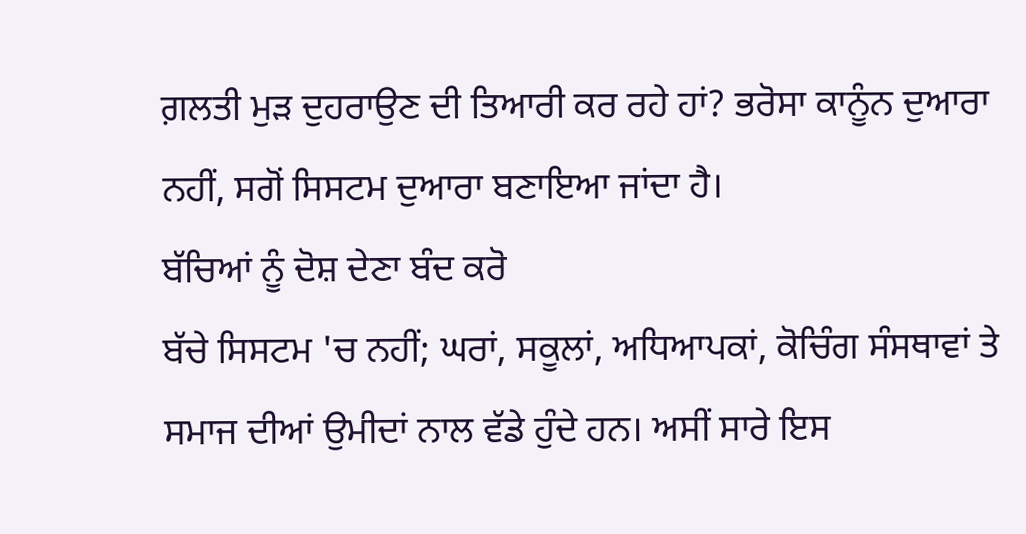ਗ਼ਲਤੀ ਮੁੜ ਦੁਹਰਾਉਣ ਦੀ ਤਿਆਰੀ ਕਰ ਰਹੇ ਹਾਂ? ਭਰੋਸਾ ਕਾਨੂੰਨ ਦੁਆਰਾ ਨਹੀਂ, ਸਗੋਂ ਸਿਸਟਮ ਦੁਆਰਾ ਬਣਾਇਆ ਜਾਂਦਾ ਹੈ।
ਬੱਚਿਆਂ ਨੂੰ ਦੋਸ਼ ਦੇਣਾ ਬੰਦ ਕਰੋ
ਬੱਚੇ ਸਿਸਟਮ 'ਚ ਨਹੀਂ; ਘਰਾਂ, ਸਕੂਲਾਂ, ਅਧਿਆਪਕਾਂ, ਕੋਚਿੰਗ ਸੰਸਥਾਵਾਂ ਤੇ ਸਮਾਜ ਦੀਆਂ ਉਮੀਦਾਂ ਨਾਲ ਵੱਡੇ ਹੁੰਦੇ ਹਨ। ਅਸੀਂ ਸਾਰੇ ਇਸ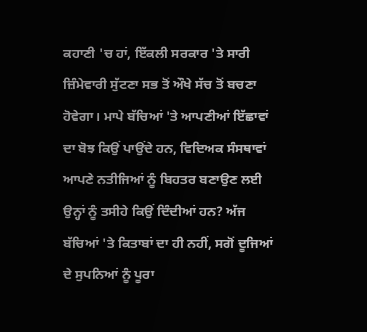ਕਹਾਣੀ 'ਚ ਹਾਂ, ਇੱਕਲੀ ਸਰਕਾਰ 'ਤੇ ਸਾਰੀ ਜ਼ਿੰਮੇਵਾਰੀ ਸੁੱਟਣਾ ਸਭ ਤੋਂ ਔਖੇ ਸੱਚ ਤੋਂ ਬਚਣਾ ਹੋਵੇਗਾ। ਮਾਪੇ ਬੱਚਿਆਂ 'ਤੇ ਆਪਣੀਆਂ ਇੱਛਾਵਾਂ ਦਾ ਬੋਝ ਕਿਉਂ ਪਾਉਂਦੇ ਹਨ, ਵਿਦਿਅਕ ਸੰਸਥਾਵਾਂ ਆਪਣੇ ਨਤੀਜਿਆਂ ਨੂੰ ਬਿਹਤਰ ਬਣਾਉਣ ਲਈ ਉਨ੍ਹਾਂ ਨੂੰ ਤਸੀਹੇ ਕਿਉਂ ਦਿੰਦੀਆਂ ਹਨ? ਅੱਜ ਬੱਚਿਆਂ 'ਤੇ ਕਿਤਾਬਾਂ ਦਾ ਹੀ ਨਹੀਂ, ਸਗੋਂ ਦੂਜਿਆਂ ਦੇ ਸੁਪਨਿਆਂ ਨੂੰ ਪੂਰਾ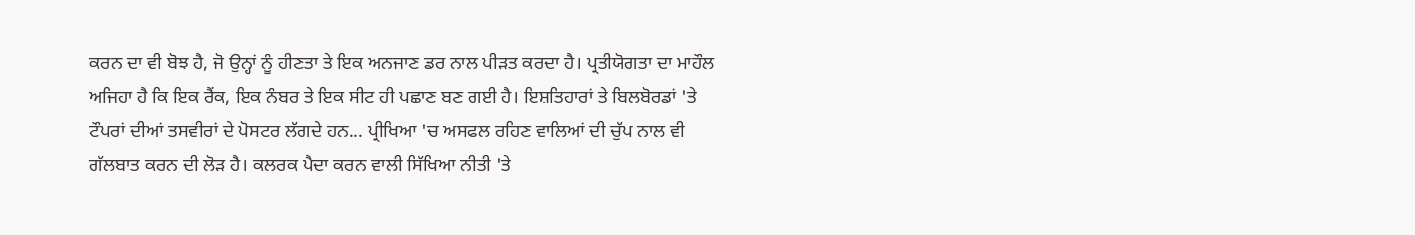ਕਰਨ ਦਾ ਵੀ ਬੋਝ ਹੈ, ਜੋ ਉਨ੍ਹਾਂ ਨੂੰ ਹੀਣਤਾ ਤੇ ਇਕ ਅਨਜਾਣ ਡਰ ਨਾਲ ਪੀੜਤ ਕਰਦਾ ਹੈ। ਪ੍ਰਤੀਯੋਗਤਾ ਦਾ ਮਾਹੌਲ ਅਜਿਹਾ ਹੈ ਕਿ ਇਕ ਰੈਂਕ, ਇਕ ਨੰਬਰ ਤੇ ਇਕ ਸੀਟ ਹੀ ਪਛਾਣ ਬਣ ਗਈ ਹੈ। ਇਸ਼ਤਿਹਾਰਾਂ ਤੇ ਬਿਲਬੋਰਡਾਂ 'ਤੇ ਟੌਪਰਾਂ ਦੀਆਂ ਤਸਵੀਰਾਂ ਦੇ ਪੋਸਟਰ ਲੱਗਦੇ ਹਨ... ਪ੍ਰੀਖਿਆ 'ਚ ਅਸਫਲ ਰਹਿਣ ਵਾਲਿਆਂ ਦੀ ਚੁੱਪ ਨਾਲ ਵੀ ਗੱਲਬਾਤ ਕਰਨ ਦੀ ਲੋੜ ਹੈ। ਕਲਰਕ ਪੈਦਾ ਕਰਨ ਵਾਲੀ ਸਿੱਖਿਆ ਨੀਤੀ 'ਤੇ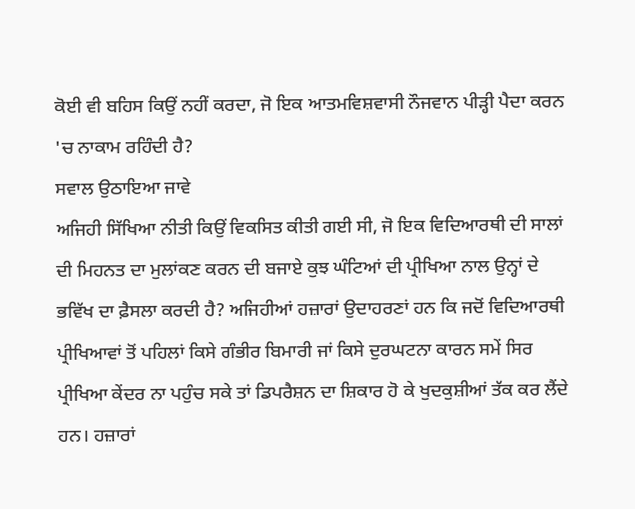ਕੋਈ ਵੀ ਬਹਿਸ ਕਿਉਂ ਨਹੀਂ ਕਰਦਾ, ਜੋ ਇਕ ਆਤਮਵਿਸ਼ਵਾਸੀ ਨੌਜਵਾਨ ਪੀੜ੍ਹੀ ਪੈਦਾ ਕਰਨ 'ਚ ਨਾਕਾਮ ਰਹਿੰਦੀ ਹੈ?
ਸਵਾਲ ਉਠਾਇਆ ਜਾਵੇ
ਅਜਿਹੀ ਸਿੱਖਿਆ ਨੀਤੀ ਕਿਉਂ ਵਿਕਸਿਤ ਕੀਤੀ ਗਈ ਸੀ, ਜੋ ਇਕ ਵਿਦਿਆਰਥੀ ਦੀ ਸਾਲਾਂ ਦੀ ਮਿਹਨਤ ਦਾ ਮੁਲਾਂਕਣ ਕਰਨ ਦੀ ਬਜਾਏ ਕੁਝ ਘੰਟਿਆਂ ਦੀ ਪ੍ਰੀਖਿਆ ਨਾਲ ਉਨ੍ਹਾਂ ਦੇ ਭਵਿੱਖ ਦਾ ਫ਼ੈਸਲਾ ਕਰਦੀ ਹੈ? ਅਜਿਹੀਆਂ ਹਜ਼ਾਰਾਂ ਉਦਾਹਰਣਾਂ ਹਨ ਕਿ ਜਦੋਂ ਵਿਦਿਆਰਥੀ ਪ੍ਰੀਖਿਆਵਾਂ ਤੋਂ ਪਹਿਲਾਂ ਕਿਸੇ ਗੰਭੀਰ ਬਿਮਾਰੀ ਜਾਂ ਕਿਸੇ ਦੁਰਘਟਨਾ ਕਾਰਨ ਸਮੇਂ ਸਿਰ ਪ੍ਰੀਖਿਆ ਕੇਂਦਰ ਨਾ ਪਹੁੰਚ ਸਕੇ ਤਾਂ ਡਿਪਰੈਸ਼ਨ ਦਾ ਸ਼ਿਕਾਰ ਹੋ ਕੇ ਖੁਦਕੁਸ਼ੀਆਂ ਤੱਕ ਕਰ ਲੈਂਦੇ ਹਨ। ਹਜ਼ਾਰਾਂ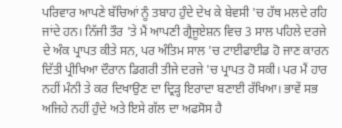ਪਰਿਵਾਰ ਆਪਣੇ ਬੱਚਿਆਂ ਨੂੰ ਤਬਾਹ ਹੁੰਦੇ ਦੇਖ ਕੇ ਬੇਵਸੀ 'ਚ ਹੱਥ ਮਲਦੇ ਰਹਿ ਜਾਂਦੇ ਹਨ। ਨਿੱਜੀ ਤੌਰ 'ਤੇ ਮੈਂ ਆਪਣੀ ਗ੍ਰੈਜੂਏਸ਼ਨ ਵਿਚ 3 ਸਾਲ ਪਹਿਲੇ ਦਰਜੇ ਦੇ ਅੰਕ ਪ੍ਰਾਪਤ ਕੀਤੇ ਸਨ, ਪਰ ਅੰਤਿਮ ਸਾਲ 'ਚ ਟਾਈਫਾਈਡ ਹੋ ਜਾਣ ਕਾਰਨ ਦਿੱਤੀ ਪ੍ਰੀਖਿਆ ਦੌਰਾਨ ਡਿਗਰੀ ਤੀਜੇ ਦਰਜੇ 'ਚ ਪ੍ਰਾਪਤ ਹੋ ਸਕੀ। ਪਰ ਮੈਂ ਹਾਰ ਨਹੀਂ ਮੰਨੀ ਤੇ ਕਰ ਦਿਖਾਉਣ ਦਾ ਦ੍ਰਿੜ੍ਹ ਇਰਾਦਾ ਬਣਾਈ ਰੱਖਿਆ। ਭਾਵੇਂ ਸਭ ਅਜਿਹੇ ਨਹੀਂ ਹੁੰਦੇ ਅਤੇ ਇਸੇ ਗੱਲ ਦਾ ਅਫਸੋਸ ਹੈ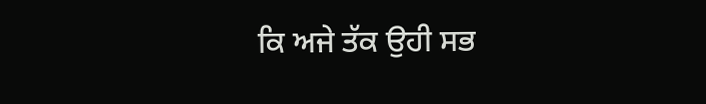ਕਿ ਅਜੇ ਤੱਕ ਉਹੀ ਸਭ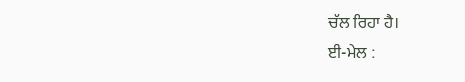ਚੱਲ ਰਿਹਾ ਹੈ।
ਈ-ਮੇਲ :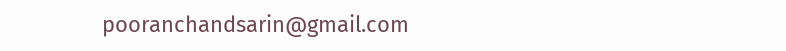pooranchandsarin@gmail.com